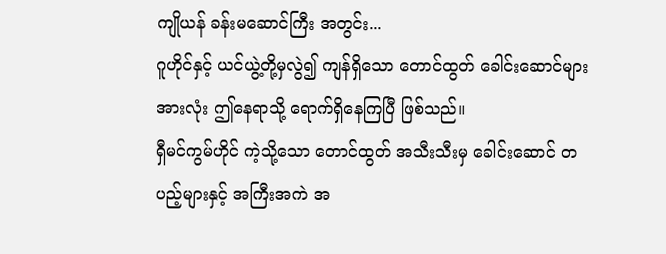ကျိုယန် ခန်းမဆောင်ကြီး အတွင်း...
ဂူဟိုင်နှင့် ယင်ယွဲ့တို့မှလွဲ၍ ကျန်ရှိသော တောင်ထွတ် ခေါင်းဆောင်များ အားလုံး ဤနေရာသို့ ရောက်ရှိနေကြပြီ ဖြစ်သည်။
ရှီမင်ကွမ်ဟိုင် ကဲ့သို့သော တောင်ထွတ် အသီးသီးမှ ခေါင်းဆောင် တပည့်များနှင့် အကြီးအကဲ အ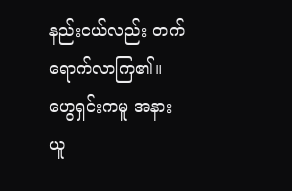နည်းငယ်လည်း တက်ရောက်လာကြ၏။
ဟွေရှင်းကမူ အနားယူ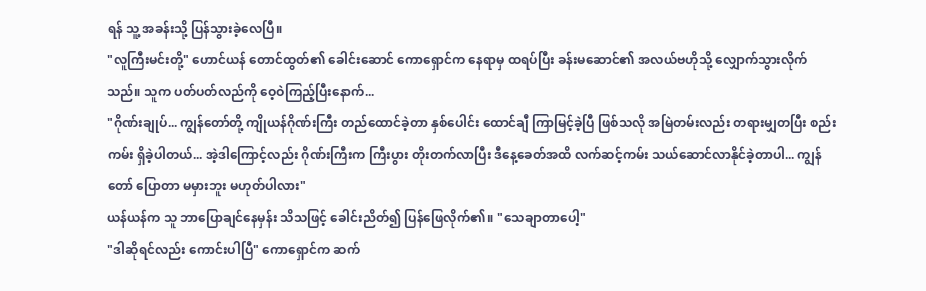ရန် သူ့ အခန်းသို့ ပြန်သွားခဲ့လေပြီ။
"လူကြီးမင်းတို့" ဟောင်ယန် တောင်ထွတ်၏ ခေါင်းဆောင် ကောရှောင်က နေရာမှ ထရပ်ပြီး ခန်းမဆောင်၏ အလယ်ဗဟိုသို့ လျှောက်သွားလိုက်သည်။ သူက ပတ်ပတ်လည်ကို ဝေ့ဝဲကြည့်ပြီးနောက်...
"ဂိုဏ်းချုပ်... ကျွန်တော်တို့ ကျိုယန်ဂိုဏ်းကြီး တည်ထောင်ခဲ့တာ နှစ်ပေါင်း ထောင်ချီ ကြာမြင့်ခဲ့ပြီ ဖြစ်သလို အမြဲတမ်းလည်း တရားမျှတပြီး စည်းကမ်း ရှိခဲ့ပါတယ်... အဲ့ဒါကြောင့်လည်း ဂိုဏ်းကြီးက ကြီးပွား တိုးတက်လာပြီး ဒီနေ့ခေတ်အထိ လက်ဆင့်ကမ်း သယ်ဆောင်လာနိုင်ခဲ့တာပါ... ကျွန်တော် ပြောတာ မမှားဘူး မဟုတ်ပါလား"
ယန်ယန်က သူ ဘာပြောချင်နေမှန်း သိသဖြင့် ခေါင်းညိတ်၍ ပြန်ဖြေလိုက်၏။ "သေချာတာပေါ့"
"ဒါဆိုရင်လည်း ကောင်းပါပြီ" ကောရှောင်က ဆက်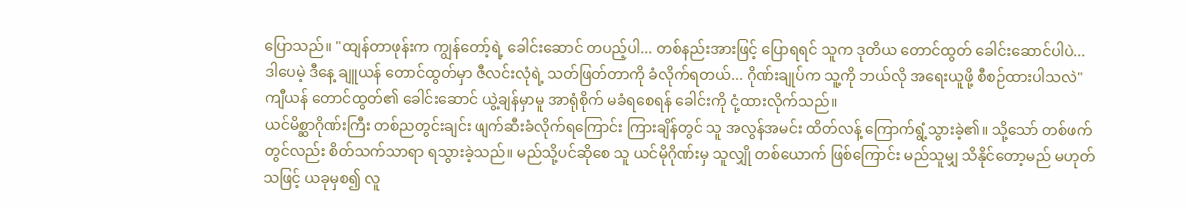ပြောသည်။ "ထျန်တာဖုန်းက ကျွန်တော့်ရဲ့ ခေါင်းဆောင် တပည့်ပါ... တစ်နည်းအားဖြင့် ပြောရရင် သူက ဒုတိယ တောင်ထွတ် ခေါင်းဆောင်ပါပဲ... ဒါပေမဲ့ ဒီနေ့ ချူယန် တောင်ထွတ်မှာ ဇီလင်းလုံရဲ့ သတ်ဖြတ်တာကို ခံလိုက်ရတယ်... ဂိုဏ်းချုပ်က သူ့ကို ဘယ်လို အရေးယူဖို့ စီစဉ်ထားပါသလဲ"
ကျီယန် တောင်ထွတ်၏ ခေါင်းဆောင် ယွဲ့ချန်မှာမူ အာရုံစိုက် မခံရစေရန် ခေါင်းကို ငုံ့ထားလိုက်သည်။
ယင်မိစ္ဆာဂိုဏ်းကြီး တစ်ညတွင်းချင်း ဖျက်ဆီးခံလိုက်ရကြောင်း ကြားချိန်တွင် သူ အလွန်အမင်း ထိတ်လန့် ကြောက်ရွံ့သွားခဲ့၏။ သို့သော် တစ်ဖက်တွင်လည်း စိတ်သက်သာရာ ရသွားခဲ့သည်။ မည်သို့ပင်ဆိုစေ သူ ယင်မိုဂိုဏ်းမှ သူလျှို တစ်ယောက် ဖြစ်ကြောင်း မည်သူမျှ သိနိုင်တော့မည် မဟုတ်သဖြင့် ယခုမှစ၍ လူ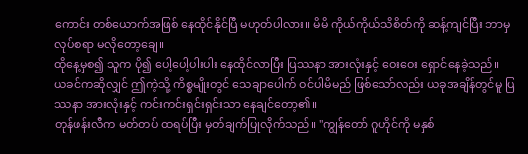ကောင်း တစ်ယောက်အဖြစ် နေထိုင်နိုင်ပြီ မဟုတ်ပါလား။ မိမိ ကိုယ်ကိုယ်သိစိတ်ကို ဆန့်ကျင်ပြီး ဘာမှ လုပ်စရာ မလိုတော့ချေ။
ထိုနေ့မှစ၍ သူက ပို၍ ပေါ့ပေါ့ပါးပါး နေထိုင်လာပြီး ပြဿနာ အားလုံးနှင့် ဝေးဝေး ရှောင်နေခဲ့သည်။
ယခင်ကဆိုလျှင် ဤကဲ့သို့ ကိစ္စမျိုးတွင် သေချာပေါက် ဝင်ပါမိမည် ဖြစ်သော်လည်း ယခုအချိန်တွင်မူ ပြဿနာ အားလုံးနှင့် ကင်းကင်းရှင်းရှင်းသာ နေချင်တော့၏။
တုန်ဖန်းလီက မတ်တပ် ထရပ်ပြီး မှတ်ချက်ပြုလိုက်သည်။ "ကျွန်တော် ဂူဟိုင်ကို မနှစ်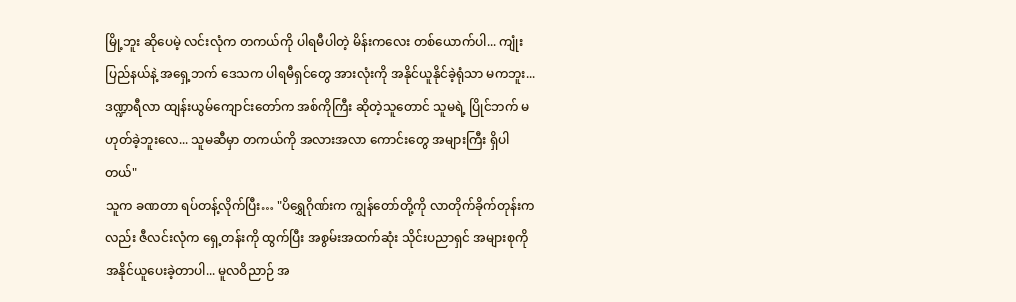မြို့ဘူး ဆိုပေမဲ့ လင်းလုံက တကယ်ကို ပါရမီပါတဲ့ မိန်းကလေး တစ်ယောက်ပါ... ကျုံးပြည်နယ်နဲ့ အရှေ့ဘက် ဒေသက ပါရမီရှင်တွေ အားလုံးကို အနိုင်ယူနိုင်ခဲ့ရုံသာ မကဘူး... ဒဏ္ဍာရီလာ ထျန်းယွမ်ကျောင်းတော်က အစ်ကိုကြီး ဆိုတဲ့သူတောင် သူမရဲ့ ပြိုင်ဘက် မဟုတ်ခဲ့ဘူးလေ... သူမဆီမှာ တကယ်ကို အလားအလာ ကောင်းတွေ အများကြီး ရှိပါတယ်"
သူက ခဏတာ ရပ်တန့်လိုက်ပြီး… "ပိရွှေဂိုဏ်းက ကျွန်တော်တို့ကို လာတိုက်ခိုက်တုန်းကလည်း ဇီလင်းလုံက ရှေ့တန်းကို ထွက်ပြီး အစွမ်းအထက်ဆုံး သိုင်းပညာရှင် အများစုကို အနိုင်ယူပေးခဲ့တာပါ... မူလဝိညာဉ် အ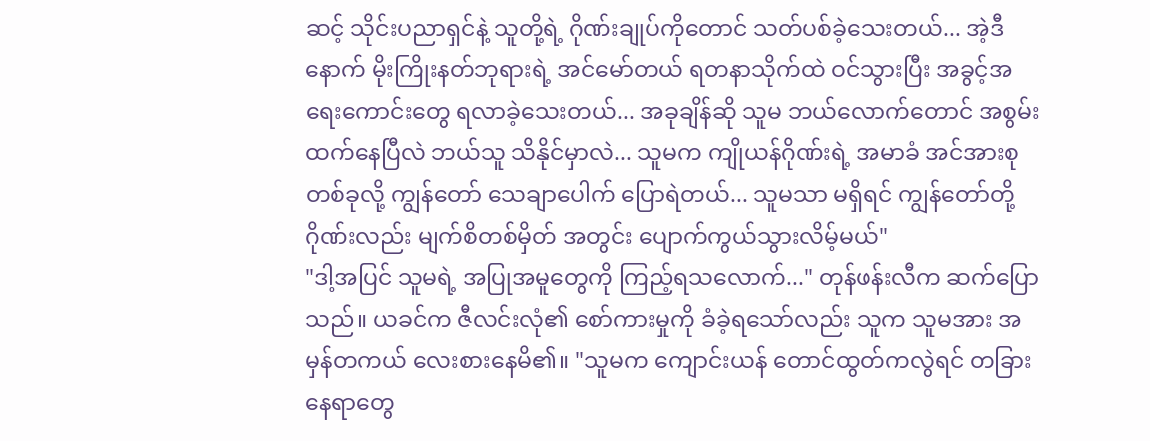ဆင့် သိုင်းပညာရှင်နဲ့ သူတို့ရဲ့ ဂိုဏ်းချုပ်ကိုတောင် သတ်ပစ်ခဲ့သေးတယ်... အဲ့ဒီနောက် မိုးကြိုးနတ်ဘုရားရဲ့ အင်မော်တယ် ရတနာသိုက်ထဲ ဝင်သွားပြီး အခွင့်အရေးကောင်းတွေ ရလာခဲ့သေးတယ်... အခုချိန်ဆို သူမ ဘယ်လောက်တောင် အစွမ်းထက်နေပြီလဲ ဘယ်သူ သိနိုင်မှာလဲ... သူမက ကျိုယန်ဂိုဏ်းရဲ့ အမာခံ အင်အားစု တစ်ခုလို့ ကျွန်တော် သေချာပေါက် ပြောရဲတယ်... သူမသာ မရှိရင် ကျွန်တော်တို့ ဂိုဏ်းလည်း မျက်စိတစ်မှိတ် အတွင်း ပျောက်ကွယ်သွားလိမ့်မယ်"
"ဒါ့အပြင် သူမရဲ့ အပြုအမူတွေကို ကြည့်ရသလောက်..." တုန်ဖန်းလီက ဆက်ပြောသည်။ ယခင်က ဇီလင်းလုံ၏ စော်ကားမှုကို ခံခဲ့ရသော်လည်း သူက သူမအား အမှန်တကယ် လေးစားနေမိ၏။ "သူမက ကျောင်းယန် တောင်ထွတ်ကလွဲရင် တခြားနေရာတွေ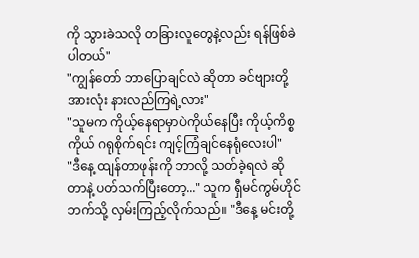ကို သွားခဲသလို တခြားလူတွေနဲ့လည်း ရန်ဖြစ်ခဲပါတယ်"
"ကျွန်တော် ဘာပြောချင်လဲ ဆိုတာ ခင်ဗျားတို့ အားလုံး နားလည်ကြရဲ့လား"
"သူမက ကိုယ့်နေရာမှာပဲကိုယ်နေပြီး ကိုယ့်ကိစ္စကိုယ် ဂရုစိုက်ရင်း ကျင့်ကြံချင်နေရုံလေးပါ"
"ဒီနေ့ ထျန်တာဖုန်းကို ဘာလို့ သတ်ခဲ့ရလဲ ဆိုတာနဲ့ ပတ်သက်ပြီးတော့..." သူက ရှီမင်ကွမ်ဟိုင်ဘက်သို့ လှမ်းကြည့်လိုက်သည်။ "ဒီနေ့ မင်းတို့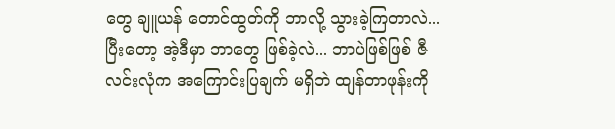တွေ ချူယန် တောင်ထွတ်ကို ဘာလို့ သွားခဲ့ကြတာလဲ... ပြီးတော့ အဲ့ဒီမှာ ဘာတွေ ဖြစ်ခဲ့လဲ... ဘာပဲဖြစ်ဖြစ် ဇီလင်းလုံက အကြောင်းပြချက် မရှိဘဲ ထျန်တာဖုန်းကို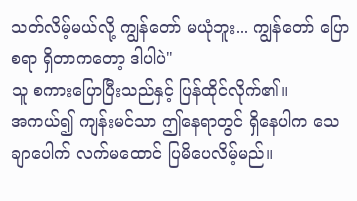သတ်လိမ့်မယ်လို့ ကျွန်တော် မယုံဘူး... ကျွန်တော် ပြောစရာ ရှိတာကတော့ ဒါပါပဲ"
သူ စကားပြောပြီးသည်နှင့် ပြန်ထိုင်လိုက်၏။
အကယ်၍ ကျန်းမင်သာ ဤနေရာတွင် ရှိနေပါက သေချာပေါက် လက်မထောင် ပြမိပေလိမ့်မည်။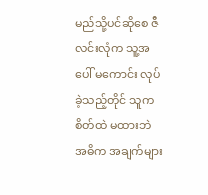မည်သို့ပင်ဆိုစေ ဇီလင်းလုံက သူ့အပေါ် မကောင်း လုပ်ခဲ့သည့်တိုင် သူက စိတ်ထဲ မထားဘဲ အဓိက အချက်များ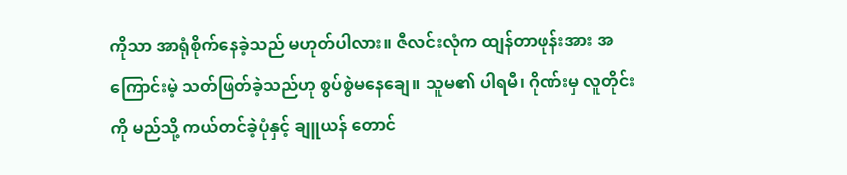ကိုသာ အာရုံစိုက်နေခဲ့သည် မဟုတ်ပါလား။ ဇီလင်းလုံက ထျန်တာဖုန်းအား အကြောင်းမဲ့ သတ်ဖြတ်ခဲ့သည်ဟု စွပ်စွဲမနေချေ။ သူမ၏ ပါရမီ၊ ဂိုဏ်းမှ လူတိုင်းကို မည်သို့ ကယ်တင်ခဲ့ပုံနှင့် ချူယန် တောင်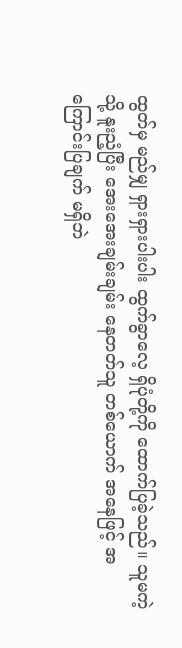ထွတ်မှ မည်မျှ ရှားရှားပါးပါး ထွက်ခွာလေ့ ရှိပုံတို့ကို ထောက်ပြခဲ့သည်။ သူမကဲ့သို့ နူးညံ့ပြီး အေးအေးချမ်းချမ်း နေတတ်သူ တစ်ယောက် အနေဖြင့် အကြောင်းပြချက် မရှိဘဲ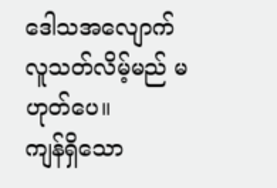ဒေါသအလျောက် လူသတ်လိမ့်မည် မဟုတ်ပေ။
ကျန်ရှိသော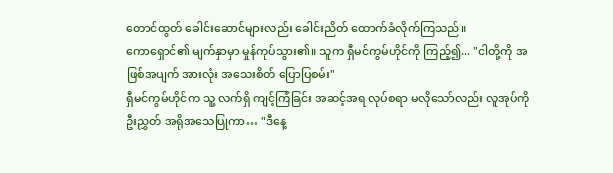တောင်ထွတ် ခေါင်းဆောင်များလည်း ခေါင်းညိတ် ထောက်ခံလိုက်ကြသည်။
ကောရှောင်၏ မျက်နှာမှာ မှုန်ကုပ်သွား၏။ သူက ရှီမင်ကွမ်ဟိုင်ကို ကြည့်၍... "ငါတို့ကို အဖြစ်အပျက် အားလုံး အသေးစိတ် ပြောပြစမ်း"
ရှီမင်ကွမ်ဟိုင်က သူ့ လက်ရှိ ကျင့်ကြံခြင်း အဆင့်အရ လုပ်စရာ မလိုသော်လည်း လူအုပ်ကို ဦးညွှတ် အရိုအသေပြုကာ… "ဒီနေ့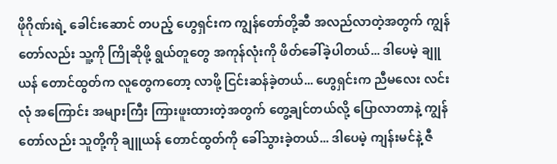ဖိုဂိုဏ်းရဲ့ ခေါင်းဆောင် တပည့် ဟွေရှင်းက ကျွန်တော်တို့ဆီ အလည်လာတဲ့အတွက် ကျွန်တော်လည်း သူ့ကို ကြိုဆိုဖို့ ရွယ်တူတွေ အကုန်လုံးကို ဖိတ်ခေါ်ခဲ့ပါတယ်... ဒါပေမဲ့ ချူယန် တောင်ထွတ်က လူတွေကတော့ လာဖို့ ငြင်းဆန်ခဲ့တယ်... ဟွေရှင်းက ညီမလေး လင်းလုံ အကြောင်း အများကြီး ကြားဖူးထားတဲ့အတွက် တွေ့ချင်တယ်လို့ ပြောလာတာနဲ့ ကျွန်တော်လည်း သူတို့ကို ချူယန် တောင်ထွတ်ကို ခေါ်သွားခဲ့တယ်... ဒါပေမဲ့ ကျန်းမင်နဲ့ ဇီ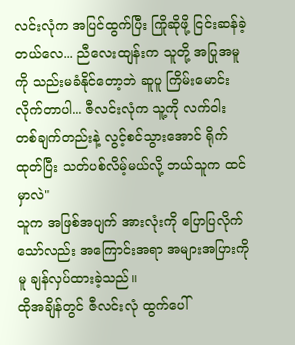လင်းလုံက အပြင်ထွက်ပြီး ကြိုဆိုဖို့ ငြင်းဆန်ခဲ့တယ်လေ... ညီလေးထျန်းက သူတို့ အပြုအမူကို သည်းမခံနိုင်တော့ဘဲ ဆူပူ ကြိမ်းမောင်းလိုက်တာပါ... ဇီလင်းလုံက သူ့ကို လက်ဝါး တစ်ချက်တည်းနဲ့ လွင့်စင်သွားအောင် ရိုက်ထုတ်ပြီး သတ်ပစ်လိမ့်မယ်လို့ ဘယ်သူက ထင်မှာလဲ"
သူက အဖြစ်အပျက် အားလုံးကို ပြောပြလိုက်သော်လည်း အကြောင်းအရာ အများအပြားကိုမူ ချန်လှပ်ထားခဲ့သည်။
ထိုအချိန်တွင် ဇီလင်းလုံ ထွက်ပေါ်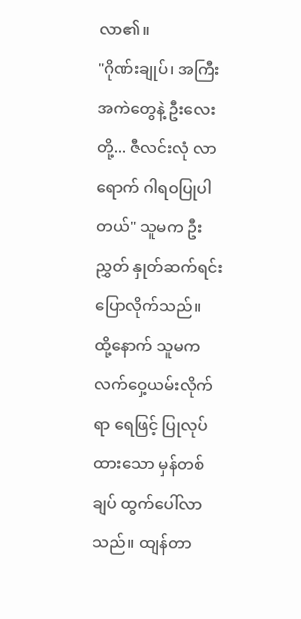လာ၏။
"ဂိုဏ်းချုပ်၊ အကြီးအကဲတွေနဲ့ ဦးလေးတို့... ဇီလင်းလုံ လာရောက် ဂါရဝပြုပါတယ်" သူမက ဦးညွှတ် နှုတ်ဆက်ရင်း ပြောလိုက်သည်။
ထို့နောက် သူမက လက်ဝှေ့ယမ်းလိုက်ရာ ရေဖြင့် ပြုလုပ်ထားသော မှန်တစ်ချပ် ထွက်ပေါ်လာသည်။ ထျန်တာ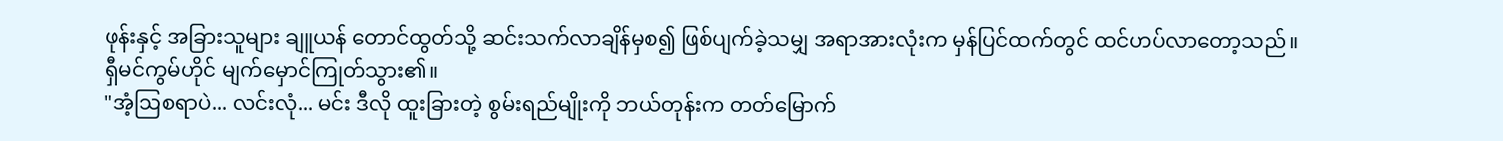ဖုန်းနှင့် အခြားသူများ ချူယန် တောင်ထွတ်သို့ ဆင်းသက်လာချိန်မှစ၍ ဖြစ်ပျက်ခဲ့သမျှ အရာအားလုံးက မှန်ပြင်ထက်တွင် ထင်ဟပ်လာတော့သည်။
ရှီမင်ကွမ်ဟိုင် မျက်မှောင်ကြုတ်သွား၏။
"အံ့ဩစရာပဲ... လင်းလုံ... မင်း ဒီလို ထူးခြားတဲ့ စွမ်းရည်မျိုးကို ဘယ်တုန်းက တတ်မြောက်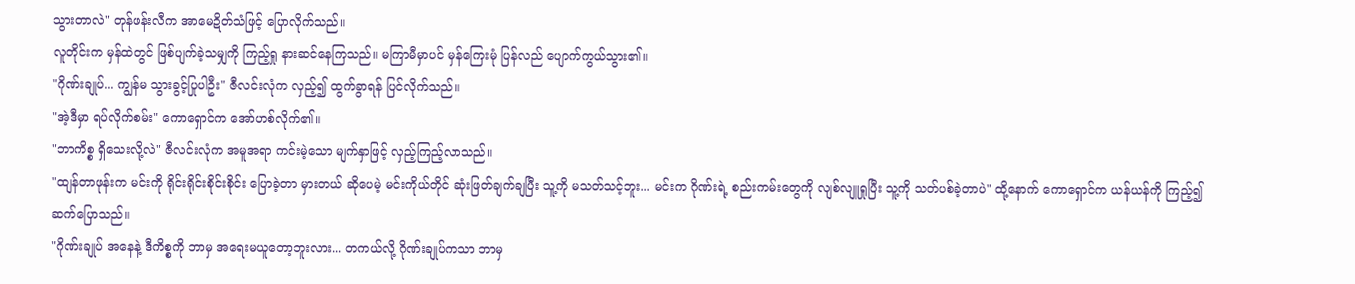သွားတာလဲ" တုန်ဖန်းလီက အာမေဍိတ်သံဖြင့် ပြောလိုက်သည်။
လူတိုင်းက မှန်ထဲတွင် ဖြစ်ပျက်ခဲ့သမျှကို ကြည့်ရှု နားဆင်နေကြသည်။ မကြာမီမှာပင် မှန်ကြေးမုံ ပြန်လည် ပျောက်ကွယ်သွား၏။
"ဂိုဏ်းချုပ်... ကျွန်မ သွားခွင့်ပြုပါဦး" ဇီလင်းလုံက လှည့်၍ ထွက်ခွာရန် ပြင်လိုက်သည်။
"အဲ့ဒီမှာ ရပ်လိုက်စမ်း" ကောရှောင်က အော်ဟစ်လိုက်၏။
"ဘာကိစ္စ ရှိသေးလို့လဲ" ဇီလင်းလုံက အမူအရာ ကင်းမဲ့သော မျက်နှာဖြင့် လှည့်ကြည့်လာသည်။
"ထျန်တာဖုန်းက မင်းကို ရိုင်းရိုင်းစိုင်းစိုင်း ပြောခဲ့တာ မှားတယ် ဆိုပေမဲ့ မင်းကိုယ်တိုင် ဆုံးဖြတ်ချက်ချပြီး သူ့ကို မသတ်သင့်ဘူး... မင်းက ဂိုဏ်းရဲ့ စည်းကမ်းတွေကို လျစ်လျူရှုပြီး သူ့ကို သတ်ပစ်ခဲ့တာပဲ" ထို့နောက် ကောရှောင်က ယန်ယန်ကို ကြည့်၍ ဆက်ပြောသည်။
"ဂိုဏ်းချုပ် အနေနဲ့ ဒီကိစ္စကို ဘာမှ အရေးမယူတော့ဘူးလား... တကယ်လို့ ဂိုဏ်းချုပ်ကသာ ဘာမှ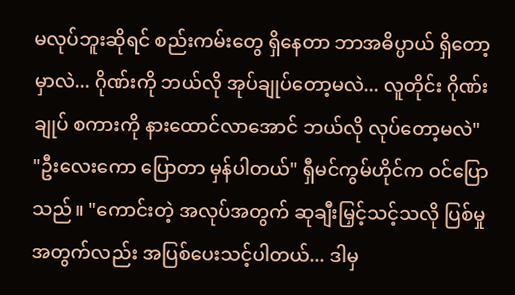မလုပ်ဘူးဆိုရင် စည်းကမ်းတွေ ရှိနေတာ ဘာအဓိပ္ပာယ် ရှိတော့မှာလဲ... ဂိုဏ်းကို ဘယ်လို အုပ်ချုပ်တော့မလဲ... လူတိုင်း ဂိုဏ်းချုပ် စကားကို နားထောင်လာအောင် ဘယ်လို လုပ်တော့မလဲ"
"ဦးလေးကော ပြောတာ မှန်ပါတယ်" ရှီမင်ကွမ်ဟိုင်က ဝင်ပြောသည်။ "ကောင်းတဲ့ အလုပ်အတွက် ဆုချီးမြှင့်သင့်သလို ပြစ်မှုအတွက်လည်း အပြစ်ပေးသင့်ပါတယ်... ဒါမှ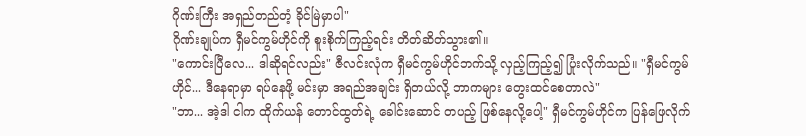ဂိုဏ်းကြီး အရှည်တည်တံ့ ခိုင်မြဲမှာပါ"
ဂိုဏ်းချုပ်က ရှီမင်ကွမ်ဟိုင်ကို စူးစိုက်ကြည့်ရင်း တိတ်ဆိတ်သွား၏။
"ကောင်းပြီလေ... ဒါဆိုရင်လည်း" ဇီလင်းလုံက ရှီမင်ကွမ်ဟိုင်ဘက်သို့ လှည့်ကြည့်၍ ပြုံးလိုက်သည်။ "ရှီမင်ကွမ်ဟိုင်... ဒီနေရာမှာ ရပ်နေဖို့ မင်းမှာ အရည်အချင်း ရှိတယ်လို့ ဘာကများ တွေးထင်စေတာလဲ"
"ဘာ... အဲ့ဒါ ငါက ထိုက်ယန် တောင်ထွတ်ရဲ့ ခေါင်းဆောင် တပည့် ဖြစ်နေလို့ပေါ့" ရှီမင်ကွမ်ဟိုင်က ပြန်ဖြေလိုက်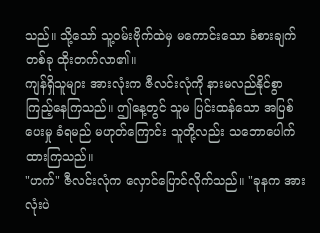သည်။ သို့သော် သူ့ဝမ်းဗိုက်ထဲမှ မကောင်းသော ခံစားချက် တစ်ခု ထိုးတက်လာ၏။
ကျန်ရှိသူများ အားလုံးက ဇီလင်းလုံကို နားမလည်နိုင်စွာ ကြည့်နေကြသည်။ ဤနေ့တွင် သူမ ပြင်းထန်သော အပြစ်ပေးမှု ခံရမည် မဟုတ်ကြောင်း သူတို့လည်း သဘောပေါက်ထားကြသည်။
"ဟက်" ဇီလင်းလုံက လှောင်ပြောင်လိုက်သည်။ "ခုနက အားလုံးပဲ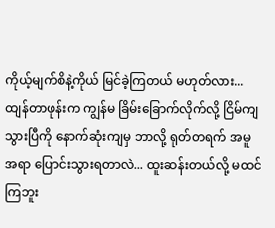ကိုယ့်မျက်စိနဲ့ကိုယ် မြင်ခဲ့ကြတယ် မဟုတ်လား... ထျန်တာဖုန်းက ကျွန်မ ခြိမ်းခြောက်လိုက်လို့ ငြိမ်ကျသွားပြီကို နောက်ဆုံးကျမှ ဘာလို့ ရုတ်တရက် အမူအရာ ပြောင်းသွားရတာလဲ... ထူးဆန်းတယ်လို့ မထင်ကြဘူး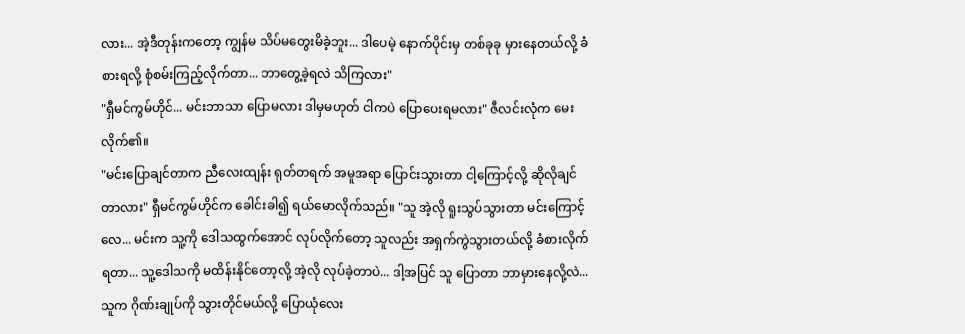လား... အဲ့ဒီတုန်းကတော့ ကျွန်မ သိပ်မတွေးမိခဲ့ဘူး... ဒါပေမဲ့ နောက်ပိုင်းမှ တစ်ခုခု မှားနေတယ်လို့ ခံစားရလို့ စုံစမ်းကြည့်လိုက်တာ... ဘာတွေ့ခဲ့ရလဲ သိကြလား"
"ရှီမင်ကွမ်ဟိုင်... မင်းဘာသာ ပြောမလား ဒါမှမဟုတ် ငါကပဲ ပြောပေးရမလား" ဇီလင်းလုံက မေးလိုက်၏။
"မင်းပြောချင်တာက ညီလေးထျန်း ရုတ်တရက် အမူအရာ ပြောင်းသွားတာ ငါ့ကြောင့်လို့ ဆိုလိုချင်တာလား" ရှီမင်ကွမ်ဟိုင်က ခေါင်းခါ၍ ရယ်မောလိုက်သည်။ "သူ အဲ့လို ရူးသွပ်သွားတာ မင်းကြောင့်လေ... မင်းက သူ့ကို ဒေါသထွက်အောင် လုပ်လိုက်တော့ သူလည်း အရှက်ကွဲသွားတယ်လို့ ခံစားလိုက်ရတာ... သူ့ဒေါသကို မထိန်းနိုင်တော့လို့ အဲ့လို လုပ်ခဲ့တာပဲ... ဒါ့အပြင် သူ ပြောတာ ဘာမှားနေလို့လဲ... သူက ဂိုဏ်းချုပ်ကို သွားတိုင်မယ်လို့ ပြောယုံလေး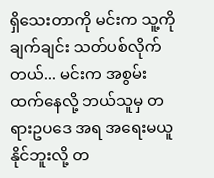ရှိသေးတာကို မင်းက သူ့ကို ချက်ချင်း သတ်ပစ်လိုက်တယ်... မင်းက အစွမ်းထက်နေလို့ ဘယ်သူမှ တရားဥပဒေ အရ အရေးမယူနိုင်ဘူးလို့ တ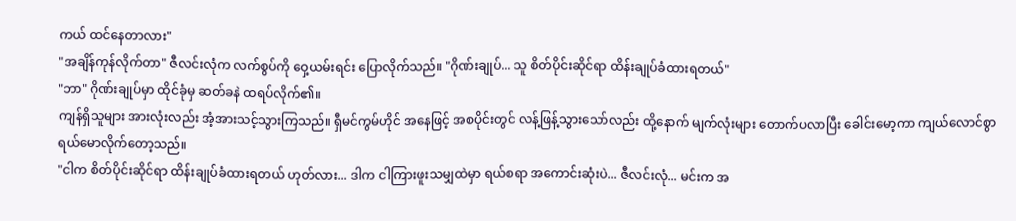ကယ် ထင်နေတာလား"
"အချိန်ကုန်လိုက်တာ" ဇီလင်းလုံက လက်စွပ်ကို ဝှေ့ယမ်းရင်း ပြောလိုက်သည်။ "ဂိုဏ်းချုပ်... သူ စိတ်ပိုင်းဆိုင်ရာ ထိန်းချုပ်ခံထားရတယ်"
"ဘာ" ဂိုဏ်းချုပ်မှာ ထိုင်ခုံမှ ဆတ်ခနဲ ထရပ်လိုက်၏။
ကျန်ရှိသူများ အားလုံးလည်း အံ့အားသင့်သွားကြသည်။ ရှီမင်ကွမ်ဟိုင် အနေဖြင့် အစပိုင်းတွင် လန့်ဖြန့်သွားသော်လည်း ထို့နောက် မျက်လုံးများ တောက်ပလာပြီး ခေါင်းမော့ကာ ကျယ်လောင်စွာ ရယ်မောလိုက်တော့သည်။
"ငါက စိတ်ပိုင်းဆိုင်ရာ ထိန်းချုပ်ခံထားရတယ် ဟုတ်လား... ဒါက ငါကြားဖူးသမျှထဲမှာ ရယ်စရာ အကောင်းဆုံးပဲ... ဇီလင်းလုံ... မင်းက အ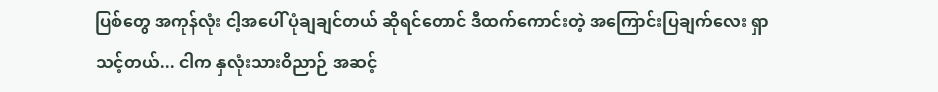ပြစ်တွေ အကုန်လုံး ငါ့အပေါ် ပုံချချင်တယ် ဆိုရင်တောင် ဒီထက်ကောင်းတဲ့ အကြောင်းပြချက်လေး ရှာသင့်တယ်... ငါက နှလုံးသားဝိညာဉ် အဆင့်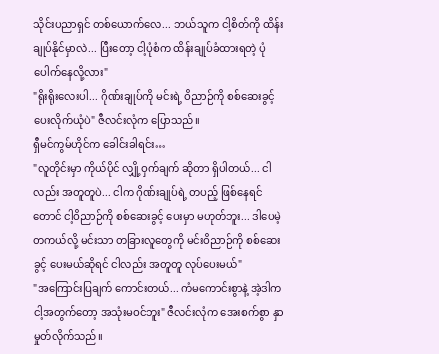သိုင်းပညာရှင် တစ်ယောက်လေ... ဘယ်သူက ငါ့စိတ်ကို ထိန်းချုပ်နိုင်မှာလဲ... ပြီးတော့ ငါ့ပုံစံက ထိန်းချုပ်ခံထားရတဲ့ ပုံ ပေါက်နေလို့လား"
"ရိုးရိုးလေးပါ... ဂိုဏ်းချုပ်ကို မင်းရဲ့ ဝိညာဉ်ကို စစ်ဆေးခွင့် ပေးလိုက်ယုံပဲ" ဇီလင်းလုံက ပြောသည်။
ရှီမင်ကွမ်ဟိုင်က ခေါင်းခါရင်း…
"လူတိုင်းမှာ ကိုယ်ပိုင် လျှို့ဝှက်ချက် ဆိုတာ ရှိပါတယ်... ငါလည်း အတူတူပဲ... ငါက ဂိုဏ်းချုပ်ရဲ့ တပည့် ဖြစ်နေရင်တောင် ငါ့ဝိညာဉ်ကို စစ်ဆေးခွင့် ပေးမှာ မဟုတ်ဘူး... ဒါပေမဲ့ တကယ်လို့ မင်းသာ တခြားလူတွေကို မင်းဝိညာဉ်ကို စစ်ဆေးခွင့် ပေးမယ်ဆိုရင် ငါလည်း အတူတူ လုပ်ပေးမယ်"
"အကြောင်းပြချက် ကောင်းတယ်... ကံမကောင်းစွာနဲ့ အဲ့ဒါက ငါ့အတွက်တော့ အသုံးမဝင်ဘူး" ဇီလင်းလုံက အေးစက်စွာ နှာမှုတ်လိုက်သည်။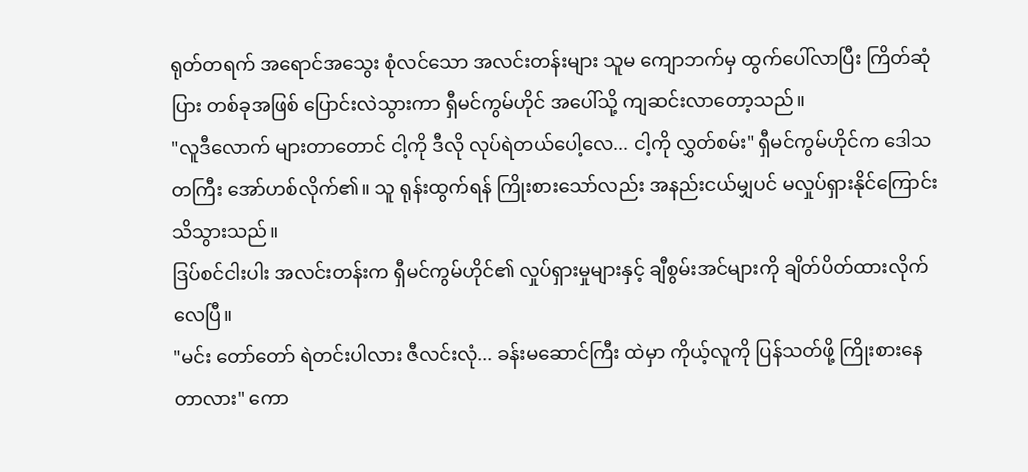ရုတ်တရက် အရောင်အသွေး စုံလင်သော အလင်းတန်းများ သူမ ကျောဘက်မှ ထွက်ပေါ်လာပြီး ကြိတ်ဆုံပြား တစ်ခုအဖြစ် ပြောင်းလဲသွားကာ ရှီမင်ကွမ်ဟိုင် အပေါ်သို့ ကျဆင်းလာတော့သည်။
"လူဒီလောက် များတာတောင် ငါ့ကို ဒီလို လုပ်ရဲတယ်ပေါ့လေ... ငါ့ကို လွှတ်စမ်း" ရှီမင်ကွမ်ဟိုင်က ဒေါသတကြီး အော်ဟစ်လိုက်၏။ သူ ရုန်းထွက်ရန် ကြိုးစားသော်လည်း အနည်းငယ်မျှပင် မလှုပ်ရှားနိုင်ကြောင်း သိသွားသည်။
ဒြပ်စင်ငါးပါး အလင်းတန်းက ရှီမင်ကွမ်ဟိုင်၏ လှုပ်ရှားမှုများနှင့် ချီစွမ်းအင်များကို ချိတ်ပိတ်ထားလိုက်လေပြီ။
"မင်း တော်တော် ရဲတင်းပါလား ဇီလင်းလုံ... ခန်းမဆောင်ကြီး ထဲမှာ ကိုယ့်လူကို ပြန်သတ်ဖို့ ကြိုးစားနေတာလား" ကော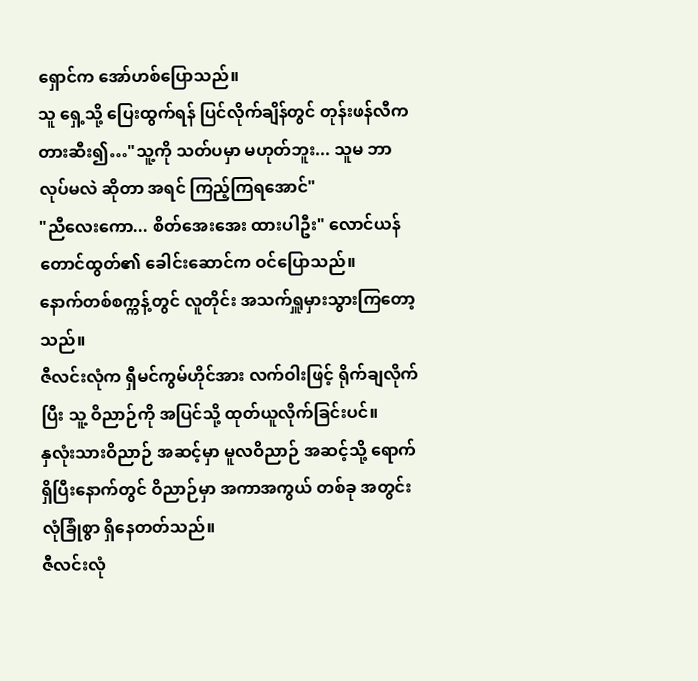ရှောင်က အော်ဟစ်ပြောသည်။
သူ ရှေ့သို့ ပြေးထွက်ရန် ပြင်လိုက်ချိန်တွင် တုန်းဖန်လီက တားဆီး၍…"သူ့ကို သတ်ပမှာ မဟုတ်ဘူး... သူမ ဘာလုပ်မလဲ ဆိုတာ အရင် ကြည့်ကြရအောင်"
"ညီလေးကော... စိတ်အေးအေး ထားပါဦး" လောင်ယန် တောင်ထွတ်၏ ခေါင်းဆောင်က ဝင်ပြောသည်။
နောက်တစ်စက္ကန့်တွင် လူတိုင်း အသက်ရှူမှားသွားကြတော့သည်။
ဇီလင်းလုံက ရှီမင်ကွမ်ဟိုင်အား လက်ဝါးဖြင့် ရိုက်ချလိုက်ပြီး သူ့ ဝိညာဉ်ကို အပြင်သို့ ထုတ်ယူလိုက်ခြင်းပင်။
နှလုံးသားဝိညာဉ် အဆင့်မှာ မူလဝိညာဉ် အဆင့်သို့ ရောက်ရှိပြီးနောက်တွင် ဝိညာဉ်မှာ အကာအကွယ် တစ်ခု အတွင်း လုံခြုံစွာ ရှိနေတတ်သည်။
ဇီလင်းလုံ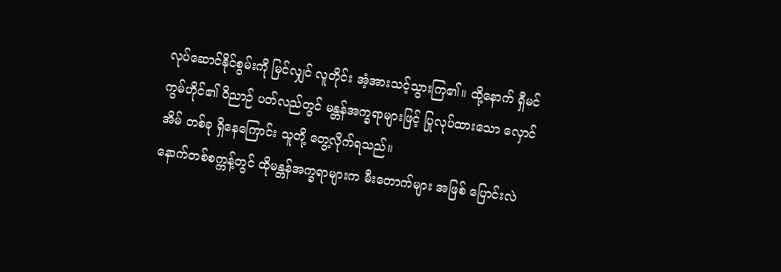လုပ်ဆောင်နိုင်စွမ်းကို မြင်လျှင် လူတိုင်း အံ့အားသင့်သွားကြ၏။ ထို့နောက် ရှီမင်ကွမ်ဟိုင်၏ ဝိညာဉ် ပတ်လည်တွင် မန္တန်အက္ခရာများဖြင့် ပြုလုပ်ထားသော လှောင်အိမ် တစ်ခု ရှိနေကြောင်း သူတို့ တွေ့လိုက်ရသည်။
နောက်တစ်စက္ကန့်တွင် ထိုမန္တန်အက္ခရာများက မီးတောက်များ အဖြစ် ပြောင်းလဲ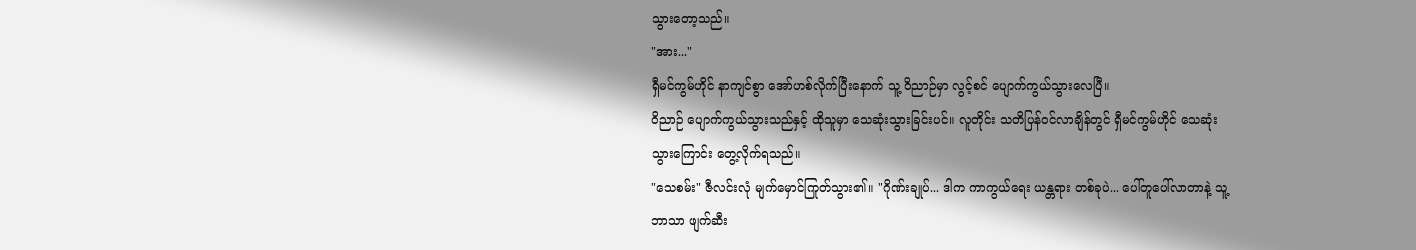သွားတော့သည်။
"အား..."
ရှီမင်ကွမ်ဟိုင် နာကျင်စွာ အော်ဟစ်လိုက်ပြီးနောက် သူ့ ဝိညာဉ်မှာ လွင့်စင် ပျောက်ကွယ်သွားလေပြီ။
ဝိညာဉ် ပျောက်ကွယ်သွားသည်နှင့် ထိုသူမှာ သေဆုံးသွားခြင်းပင်။ လူတိုင်း သတိပြန်ဝင်လာချိန်တွင် ရှီမင်ကွမ်ဟိုင် သေဆုံးသွားကြောင်း တွေ့လိုက်ရသည်။
"သေစမ်း" ဇီလင်းလုံ မျက်မှောင်ကြုတ်သွား၏။ "ဂိုဏ်းချုပ်... ဒါက ကာကွယ်ရေး ယန္တရား တစ်ခုပဲ... ပေါ်တူပေါ်လာတာနဲ့ သူ့ဘာသာ ဖျက်ဆီး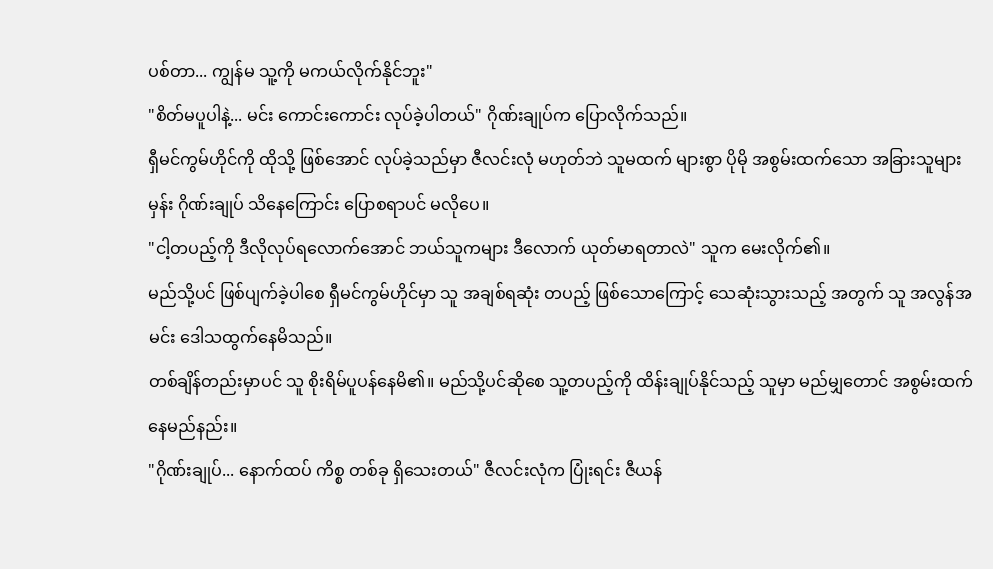ပစ်တာ... ကျွန်မ သူ့ကို မကယ်လိုက်နိုင်ဘူး"
"စိတ်မပူပါနဲ့... မင်း ကောင်းကောင်း လုပ်ခဲ့ပါတယ်" ဂိုဏ်းချုပ်က ပြောလိုက်သည်။
ရှီမင်ကွမ်ဟိုင်ကို ထိုသို့ ဖြစ်အောင် လုပ်ခဲ့သည်မှာ ဇီလင်းလုံ မဟုတ်ဘဲ သူမထက် များစွာ ပိုမို အစွမ်းထက်သော အခြားသူများမှန်း ဂိုဏ်းချုပ် သိနေကြောင်း ပြောစရာပင် မလိုပေ။
"ငါ့တပည့်ကို ဒီလိုလုပ်ရလောက်အောင် ဘယ်သူကများ ဒီလောက် ယုတ်မာရတာလဲ" သူက မေးလိုက်၏။
မည်သို့ပင် ဖြစ်ပျက်ခဲ့ပါစေ ရှီမင်ကွမ်ဟိုင်မှာ သူ အချစ်ရဆုံး တပည့် ဖြစ်သောကြောင့် သေဆုံးသွားသည့် အတွက် သူ အလွန်အမင်း ဒေါသထွက်နေမိသည်။
တစ်ချိန်တည်းမှာပင် သူ စိုးရိမ်ပူပန်နေမိ၏။ မည်သို့ပင်ဆိုစေ သူ့တပည့်ကို ထိန်းချုပ်နိုင်သည့် သူမှာ မည်မျှတောင် အစွမ်းထက်နေမည်နည်း။
"ဂိုဏ်းချုပ်... နောက်ထပ် ကိစ္စ တစ်ခု ရှိသေးတယ်" ဇီလင်းလုံက ပြုံးရင်း ဇီယန်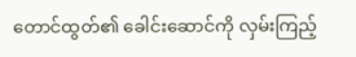တောင်ထွတ်၏ ခေါင်းဆောင်ကို လှမ်းကြည့်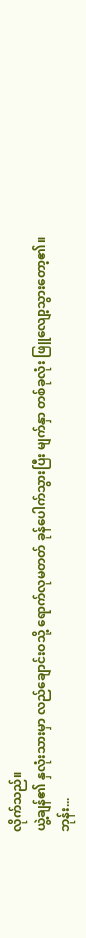လိုက်သည်။
ယွဲ့ချန်၏ နှလုံးသားမှာ လည်ချောင်းဝသို့ ရောက်လုမတတ် ခုန်ပေါက်သွားပြီး မျက်နှာ တစ်ခုလုံး ဖြူလျော့သွားတော့၏။
ဘုန်း...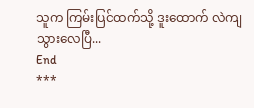သူက ကြမ်းပြင်ထက်သို့ ဒူးထောက် လဲကျသွားလေပြီ...
End
***